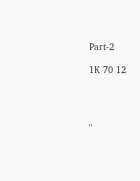Part-2

1K 70 12




"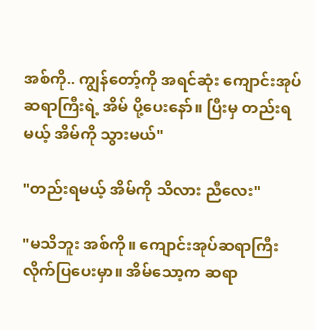အစ်ကို.. ကျွန်တော့်ကို အရင်ဆုံး ကျောင်းအုပ်ဆရာကြီးရဲ့ အိမ် ပို့ပေးနော်။ ပြီးမှ တည်းရမယ့် အိမ်ကို သွားမယ်"

"တည်းရမယ့် အိမ်ကို သိလား ညီလေး"

"မသိဘူး အစ်ကို။ ကျောင်းအုပ်ဆရာကြီး လိုက်ပြပေးမှာ။ အိမ်သော့က ဆရာ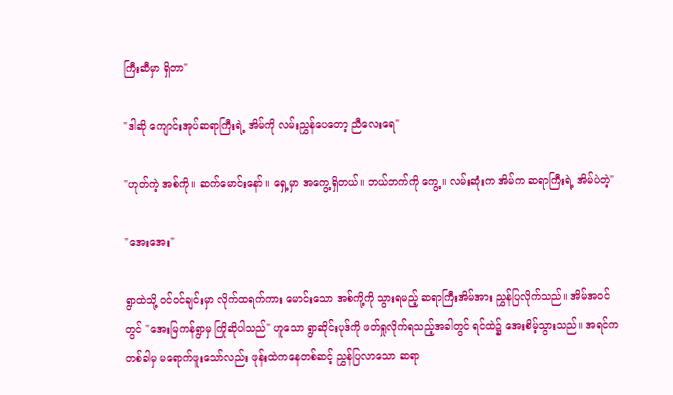ကြီးဆီမှာ ရှိတာ"

"ဒါဆို ကျောင်းအုပ်ဆရာကြီးရဲ့ အိမ်ကို လမ်းညွှန်ပေတော့ ညီလေးရေ"

"ဟုတ်ကဲ့ အစ်ကို။ ဆက်မောင်းနော်။ ရှေ့မှာ အကွေ့ရှိတယ်။ ဘယ်ဘက်ကို ကွေ့။ လမ်းဆုံးက အိမ်က ဆရာကြီးရဲ့ အိမ်ပဲတဲ့"

"အေးအေး"

ရွာထဲသို့ ဝင်ဝင်ချင်းမှာ လိုက်ထရက်ကား မောင်းသော အစ်ကို့ကို သွားရမည့် ဆရာကြီးအိမ်အား ညွှန်ပြလိုက်သည်။ အိမ်အဝင်တွင် "အေးမြကန်ရွာမှ ကြိုဆိုပါသည်" ဟူသော ရွာဆိုင်းပုဒ်ကို ဖတ်ရှုလိုက်ရသည့်အခါတွင် ရင်ထဲ၌ အေးစိမ့်သွားသည်။ အရင်က တစ်ခါမှ မရောက်ဖူးသော်လည်း ဖုန်းထဲကနေတစ်ဆင့် ညွှန်ပြလာသော ဆရာ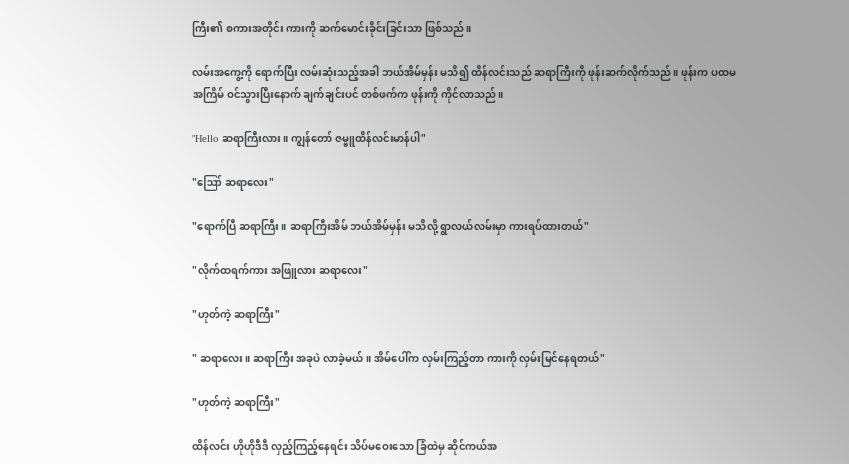ကြီး၏ စကားအတိုင်း ကားကို ဆက်မောင်းခိုင်းခြင်းသာ ဖြစ်သည်။

လမ်းအကွေ့ကို ရောက်ပြီး လမ်းဆုံးသည့်အခါ ဘယ်အိမ်မှန်း မသိ၍ ထိန်လင်းသည် ဆရာကြီးကို ဖုန်းဆက်လိုက်သည်။ ဖုန်းက ပထမအကြိမ် ဝင်သွားပြီးနောက် ချက်ချင်းပင် တစ်ဖက်က ဖုန်းကို ကိုင်လာသည်။

"Hello ဆရာကြီးလား။ ကျွန်တော် ဇမ္ဗူထိန်လင်းမာန်ပါ"

"ဪ ဆရာလေး"

"ရောက်ပြီ ဆရာကြီး။ ဆရာကြီးအိမ် ဘယ်အိမ်မှန်း မသိလို့ ရွာလယ်လမ်းမှာ ကားရပ်ထားတယ်"

"လိုက်ထရက်ကား အဖြူလား ဆရာလေး"

"ဟုတ်ကဲ့ ဆရာကြီး"

" ဆရာလေး။ ဆရာကြီး အခုပဲ လာခဲ့မယ်။ အိမ်ပေါ်က လှမ်းကြည့်တာ ကားကို လှမ်းမြင်နေရတယ်"

"ဟုတ်ကဲ့ ဆရာကြီး"

ထိန်လင်း ဟိုဟိုဒီဒီ လှည့်ကြည့်နေရင်း သိပ်မဝေးသော ခြံထဲမှ ဆိုင်ကယ်အ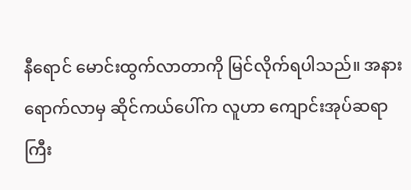နီရောင် မောင်းထွက်လာတာကို မြင်လိုက်ရပါသည်။ အနားရောက်လာမှ ဆိုင်ကယ်ပေါ်က လူဟာ ကျောင်းအုပ်ဆရာကြီး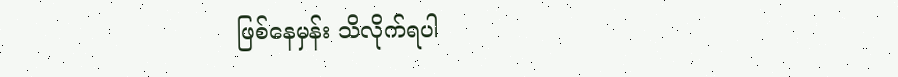ဖြစ်နေမှန်း သိလိုက်ရပါ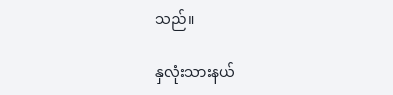သည်။

နှလုံးသားနယ်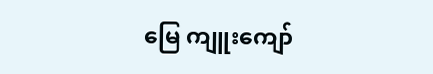မြေ ကျူးကျော်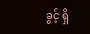ခွင့် ရှိ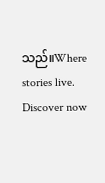သည်။Where stories live. Discover now